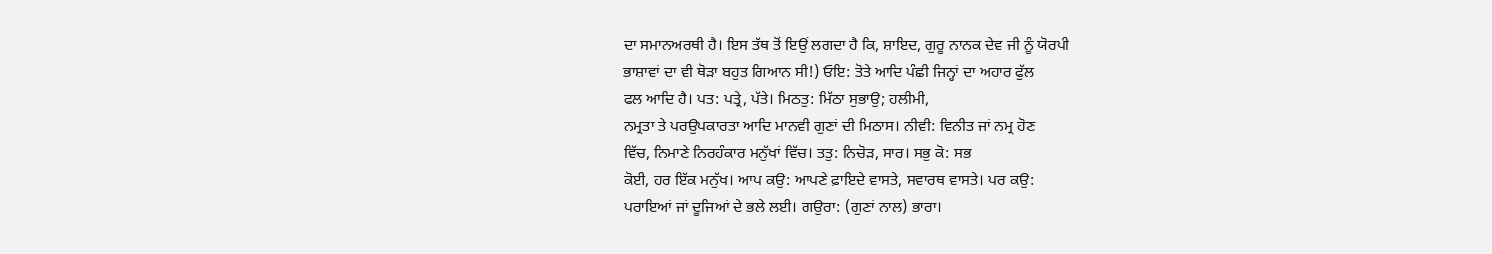ਦਾ ਸਮਾਨਅਰਥੀ ਹੈ। ਇਸ ਤੱਥ ਤੋਂ ਇਉਂ ਲਗਦਾ ਹੈ ਕਿ, ਸ਼ਾਇਦ, ਗੁਰੂ ਨਾਨਕ ਦੇਵ ਜੀ ਨੂੰ ਯੋਰਪੀ
ਭਾਸ਼ਾਵਾਂ ਦਾ ਵੀ ਥੋੜਾ ਬਹੁਤ ਗਿਆਨ ਸੀ!) ਓਇ: ਤੋਤੇ ਆਦਿ ਪੰਛੀ ਜਿਨ੍ਹਾਂ ਦਾ ਅਹਾਰ ਫੁੱਲ
ਫਲ ਆਦਿ ਹੈ। ਪਤ: ਪਤ੍ਰੇ, ਪੱਤੇ। ਮਿਠਤੁ: ਮਿੱਠਾ ਸੁਭਾਉ; ਹਲੀਮੀ,
ਨਮ੍ਰਤਾ ਤੇ ਪਰਉਪਕਾਰਤਾ ਆਦਿ ਮਾਨਵੀ ਗੁਣਾਂ ਦੀ ਮਿਠਾਸ। ਨੀਵੀ: ਵਿਨੀਤ ਜਾਂ ਨਮ੍ਰ ਹੋਣ
ਵਿੱਚ, ਨਿਮਾਣੇ ਨਿਰਹੰਕਾਰ ਮਨੁੱਖਾਂ ਵਿੱਚ। ਤਤੁ: ਨਿਚੋੜ, ਸਾਰ। ਸਭੁ ਕੋ: ਸਭ
ਕੋਈ, ਹਰ ਇੱਕ ਮਨੁੱਖ। ਆਪ ਕਉ: ਆਪਣੇ ਫ਼ਾਇਦੇ ਵਾਸਤੇ, ਸਵਾਰਥ ਵਾਸਤੇ। ਪਰ ਕਉ:
ਪਰਾਇਆਂ ਜਾਂ ਦੂਜਿਆਂ ਦੇ ਭਲੇ ਲਈ। ਗਉਰਾ: (ਗੁਣਾਂ ਨਾਲ) ਭਾਰਾ।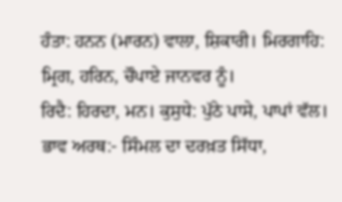ਹੰਤਾ: ਹਨਨ (ਮਾਰਨ) ਵਾਲਾ, ਸ਼ਿਕਾਰੀ। ਮਿਰਗਾਹਿ: ਮ੍ਰਿਗ, ਹਰਿਨ, ਚੌਪਾਏ ਜਾਨਵਰ ਨੂੰ।
ਰਿਦੈ: ਹਿਰਦਾ, ਮਨ। ਕੁਸੁਧੇ: ਪੁੱਠੇ ਪਾਸੇ, ਪਾਪਾਂ ਵੱਲ।
ਭਾਵ ਅਰਥ:- ਸਿੰਮਲ ਦਾ ਦਰਖ਼ਤ ਸਿੱਧਾ,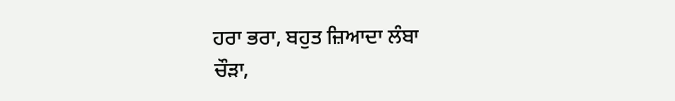ਹਰਾ ਭਰਾ, ਬਹੁਤ ਜ਼ਿਆਦਾ ਲੰਬਾ
ਚੌੜਾ,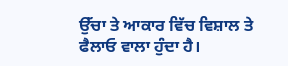ਉੱਚਾ ਤੇ ਆਕਾਰ ਵਿੱਚ ਵਿਸ਼ਾਲ ਤੇ ਫੈਲਾਓ ਵਾਲਾ ਹੁੰਦਾ ਹੈ।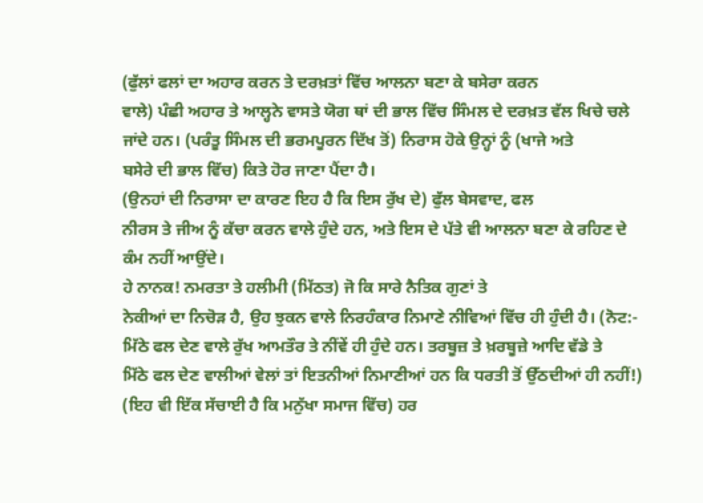(ਫੁੱਲਾਂ ਫਲਾਂ ਦਾ ਅਹਾਰ ਕਰਨ ਤੇ ਦਰਖ਼ਤਾਂ ਵਿੱਚ ਆਲਨਾ ਬਣਾ ਕੇ ਬਸੇਰਾ ਕਰਨ
ਵਾਲੇ) ਪੰਛੀ ਅਹਾਰ ਤੇ ਆਲ੍ਹਨੇ ਵਾਸਤੇ ਯੋਗ ਥਾਂ ਦੀ ਭਾਲ ਵਿੱਚ ਸਿੰਮਲ ਦੇ ਦਰਖ਼ਤ ਵੱਲ ਖਿਚੇ ਚਲੇ
ਜਾਂਦੇ ਹਨ। (ਪਰੰਤੂ ਸਿੰਮਲ ਦੀ ਭਰਮਪੂਰਨ ਦਿੱਖ ਤੋਂ) ਨਿਰਾਸ ਹੋਕੇ ਉਨ੍ਹਾਂ ਨੂੰ (ਖਾਜੇ ਅਤੇ
ਬਸੇਰੇ ਦੀ ਭਾਲ ਵਿੱਚ) ਕਿਤੇ ਹੋਰ ਜਾਣਾ ਪੈਂਦਾ ਹੈ।
(ਉਨਹਾਂ ਦੀ ਨਿਰਾਸਾ ਦਾ ਕਾਰਣ ਇਹ ਹੈ ਕਿ ਇਸ ਰੁੱਖ ਦੇ) ਫੁੱਲ ਬੇਸਵਾਦ, ਫਲ
ਨੀਰਸ ਤੇ ਜੀਅ ਨੂੰ ਕੱਚਾ ਕਰਨ ਵਾਲੇ ਹੁੰਦੇ ਹਨ, ਅਤੇ ਇਸ ਦੇ ਪੱਤੇ ਵੀ ਆਲਨਾ ਬਣਾ ਕੇ ਰਹਿਣ ਦੇ
ਕੰਮ ਨਹੀਂ ਆਉਂਦੇ।
ਹੇ ਨਾਨਕ! ਨਮਰਤਾ ਤੇ ਹਲੀਮੀ (ਮਿੱਠਤ) ਜੋ ਕਿ ਸਾਰੇ ਨੈਤਿਕ ਗੁਣਾਂ ਤੇ
ਨੇਕੀਆਂ ਦਾ ਨਿਚੋੜ ਹੈ, ਉਹ ਝੁਕਨ ਵਾਲੇ ਨਿਰਹੰਕਾਰ ਨਿਮਾਣੇ ਨੀਵਿਆਂ ਵਿੱਚ ਹੀ ਹੁੰਦੀ ਹੈ। (ਨੋਟ:-
ਮਿੱਠੇ ਫਲ ਦੇਣ ਵਾਲੇ ਰੁੱਖ ਆਮਤੌਰ ਤੇ ਨੀਂਵੇਂ ਹੀ ਹੁੰਦੇ ਹਨ। ਤਰਬੂਜ਼ ਤੇ ਖ਼ਰਬੂਜ਼ੇ ਆਦਿ ਵੱਡੇ ਤੇ
ਮਿੱਠੇ ਫਲ ਦੇਣ ਵਾਲੀਆਂ ਵੇਲਾਂ ਤਾਂ ਇਤਨੀਆਂ ਨਿਮਾਣੀਆਂ ਹਨ ਕਿ ਧਰਤੀ ਤੋਂ ਉੱਠਦੀਆਂ ਹੀ ਨਹੀਂ!)
(ਇਹ ਵੀ ਇੱਕ ਸੱਚਾਈ ਹੈ ਕਿ ਮਨੁੱਖਾ ਸਮਾਜ ਵਿੱਚ) ਹਰ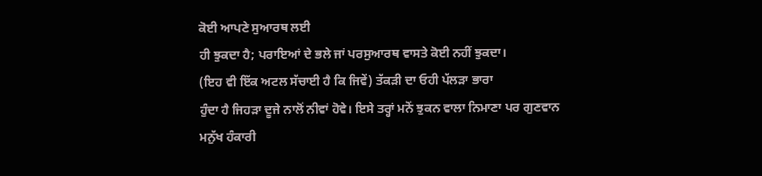ਕੋਈ ਆਪਣੇ ਸੁਆਰਥ ਲਈ
ਹੀ ਝੁਕਦਾ ਹੈ; ਪਰਾਇਆਂ ਦੇ ਭਲੇ ਜਾਂ ਪਰਸੁਆਰਥ ਵਾਸਤੇ ਕੋਈ ਨਹੀਂ ਝੁਕਦਾ।
(ਇਹ ਵੀ ਇੱਕ ਅਟਲ ਸੱਚਾਈ ਹੈ ਕਿ ਜਿਵੇਂ) ਤੱਕੜੀ ਦਾ ਓਹੀ ਪੱਲੜਾ ਭਾਰਾ
ਹੁੰਦਾ ਹੈ ਜਿਹੜਾ ਦੂਜੇ ਨਾਲੋਂ ਨੀਵਾਂ ਹੋਵੇ। ਇਸੇ ਤਰ੍ਹਾਂ ਮਨੋਂ ਝੁਕਨ ਵਾਲਾ ਨਿਮਾਣਾ ਪਰ ਗੁਣਵਾਨ
ਮਨੁੱਖ ਹੰਕਾਰੀ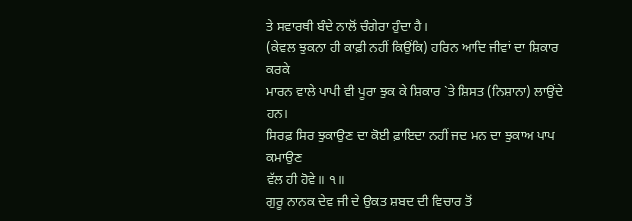ਤੇ ਸਵਾਰਥੀ ਬੰਦੇ ਨਾਲੋਂ ਚੰਗੇਰਾ ਹੁੰਦਾ ਹੈ।
(ਕੇਵਲ ਝੁਕਨਾ ਹੀ ਕਾਫ਼ੀ ਨਹੀਂ ਕਿਉਂਕਿ) ਹਰਿਨ ਆਦਿ ਜੀਵਾਂ ਦਾ ਸ਼ਿਕਾਰ ਕਰਕੇ
ਮਾਰਨ ਵਾਲੇ ਪਾਪੀ ਵੀ ਪੂਰਾ ਝੁਕ ਕੇ ਸ਼ਿਕਾਰ `ਤੇ ਸ਼ਿਸਤ (ਨਿਸ਼ਾਨਾ) ਲਾਉਂਦੇ ਹਨ।
ਸਿਰਫ਼ ਸਿਰ ਝੁਕਾਉਣ ਦਾ ਕੋਈ ਫ਼ਾਇਦਾ ਨਹੀਂ ਜਦ ਮਨ ਦਾ ਝੁਕਾਅ ਪਾਪ ਕਮਾਉਣ
ਵੱਲ ਹੀ ਹੋਵੇ॥ ੧॥
ਗੁਰੂ ਨਾਨਕ ਦੇਵ ਜੀ ਦੇ ਉਕਤ ਸ਼ਬਦ ਦੀ ਵਿਚਾਰ ਤੋਂ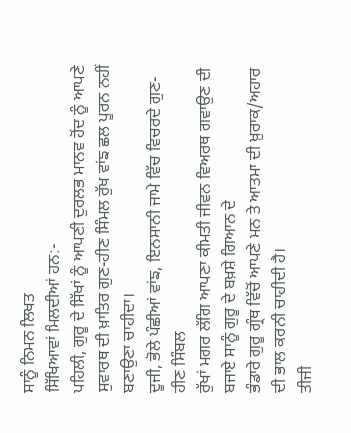ਸਾਨੂੰ ਨਿਮਨ ਲਿਖਤ
ਸਿੱਖਿਆਵਾਂ ਮਿਲਦੀਆਂ ਹਨ:-
ਪਹਿਲੀ, ਗੁਰੂ ਦੇ ਸਿੱਖਾਂ ਨੂੰ ਆਪਣੀ ਦੁਰਲਭ ਮਾਨਵ ਹੋਂਦ ਨੂੰ ਆਪਣੇ
ਸੁਵਾਰਥ ਦੀ ਖ਼ਾਤਿਰ ਗੁਣ-ਹੀਣ ਸਿੰਮਲ ਰੁੱਖ ਵਾਂਙ ਛਲ ਪੂਰਨ ਨਹੀਂ ਬਣਾਉਣਾ ਚਾਹੀਦਾ।
ਦੂਜੀ, ਭੋਲੇ ਪੰਛੀਆਂ ਵਾਂਙ, ਇਨਸਾਨੀ ਜਾਮੇ ਵਿੱਚ ਵਿਚਰਦੇ ਗੁਣ-ਹੀਣ ਸਿੰਬਲ
ਰੁੱਖਾਂ ਮਗਰ ਲੱਗਿ ਆਪਣਾ ਕੀਮਤੀ ਜੀਵਨ ਵਿਅਰਥ ਗਵਾਉਣ ਦੀ ਬਜਾਏ ਸਾਨੂੰ ਗੁਰੂ ਦੇ ਬਖ਼ਸ਼ੇ ਗਿਆਨ ਦੇ
ਭੰਡਾਰੇ ਗੁਰੂ ਗ੍ਰੰਥ ਵਿੱਚੋਂ ਆਪਣੇ ਮਨ ਤੇ ਆਤਮਾ ਦੀ ਖ਼ੁਰਾਕ/ਅਹਾਰ ਦੀ ਭਾਲ ਕਰਨੀ ਚਾਹੀਦੀ ਹੈ।
ਤੀਜੀ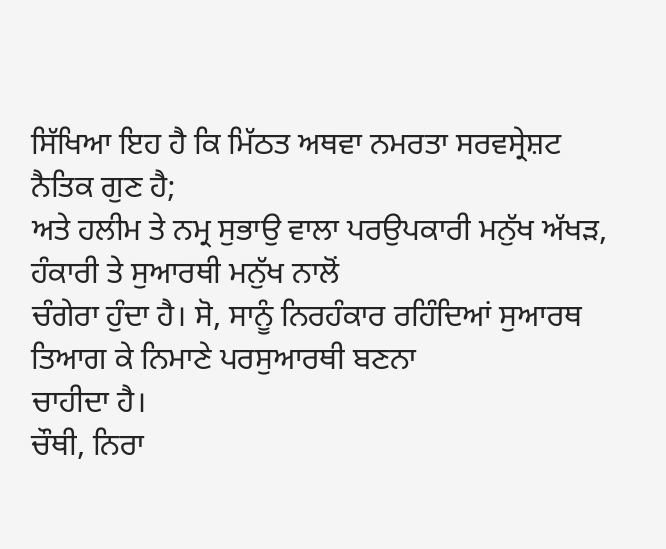ਸਿੱਖਿਆ ਇਹ ਹੈ ਕਿ ਮਿੱਠਤ ਅਥਵਾ ਨਮਰਤਾ ਸਰਵਸ੍ਰੇਸ਼ਟ ਨੈਤਿਕ ਗੁਣ ਹੈ;
ਅਤੇ ਹਲੀਮ ਤੇ ਨਮ੍ਰ ਸੁਭਾਉ ਵਾਲਾ ਪਰਉਪਕਾਰੀ ਮਨੁੱਖ ਅੱਖੜ, ਹੰਕਾਰੀ ਤੇ ਸੁਆਰਥੀ ਮਨੁੱਖ ਨਾਲੋਂ
ਚੰਗੇਰਾ ਹੁੰਦਾ ਹੈ। ਸੋ, ਸਾਨੂੰ ਨਿਰਹੰਕਾਰ ਰਹਿੰਦਿਆਂ ਸੁਆਰਥ ਤਿਆਗ ਕੇ ਨਿਮਾਣੇ ਪਰਸੁਆਰਥੀ ਬਣਨਾ
ਚਾਹੀਦਾ ਹੈ।
ਚੌਥੀ, ਨਿਰਾ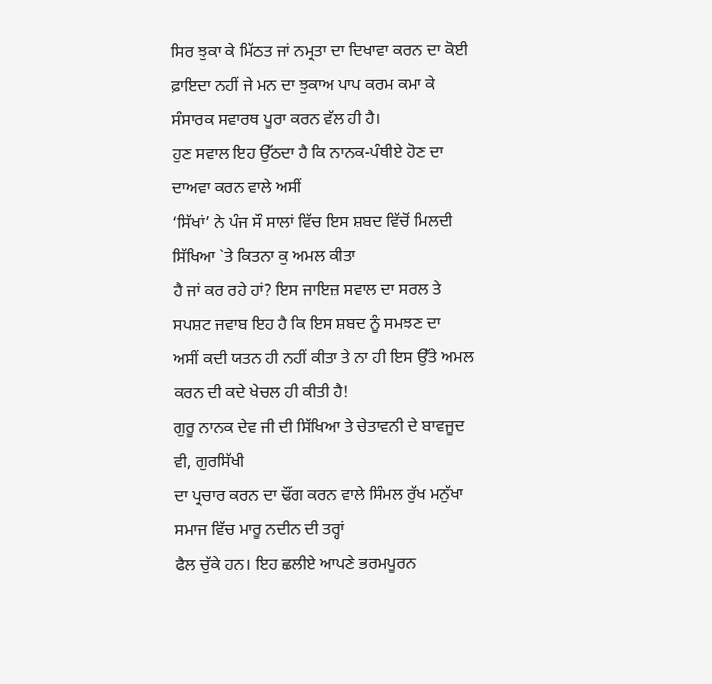ਸਿਰ ਝੁਕਾ ਕੇ ਮਿੱਠਤ ਜਾਂ ਨਮ੍ਰਤਾ ਦਾ ਦਿਖਾਵਾ ਕਰਨ ਦਾ ਕੋਈ
ਫ਼ਾਇਦਾ ਨਹੀਂ ਜੇ ਮਨ ਦਾ ਝੁਕਾਅ ਪਾਪ ਕਰਮ ਕਮਾ ਕੇ ਸੰਸਾਰਕ ਸਵਾਰਥ ਪੂਰਾ ਕਰਨ ਵੱਲ ਹੀ ਹੈ।
ਹੁਣ ਸਵਾਲ ਇਹ ਉੱਠਦਾ ਹੈ ਕਿ ਨਾਨਕ-ਪੰਥੀਏ ਹੋਣ ਦਾ ਦਾਅਵਾ ਕਰਨ ਵਾਲੇ ਅਸੀਂ
‘ਸਿੱਖਾਂ’ ਨੇ ਪੰਜ ਸੌ ਸਾਲਾਂ ਵਿੱਚ ਇਸ ਸ਼ਬਦ ਵਿੱਚੋਂ ਮਿਲਦੀ ਸਿੱਖਿਆ `ਤੇ ਕਿਤਨਾ ਕੁ ਅਮਲ ਕੀਤਾ
ਹੈ ਜਾਂ ਕਰ ਰਹੇ ਹਾਂ? ਇਸ ਜਾਇਜ਼ ਸਵਾਲ ਦਾ ਸਰਲ ਤੇ ਸਪਸ਼ਟ ਜਵਾਬ ਇਹ ਹੈ ਕਿ ਇਸ ਸ਼ਬਦ ਨੂੰ ਸਮਝਣ ਦਾ
ਅਸੀਂ ਕਦੀ ਯਤਨ ਹੀ ਨਹੀਂ ਕੀਤਾ ਤੇ ਨਾ ਹੀ ਇਸ ਉੱਤੇ ਅਮਲ ਕਰਨ ਦੀ ਕਦੇ ਖੇਚਲ ਹੀ ਕੀਤੀ ਹੈ!
ਗੁਰੂ ਨਾਨਕ ਦੇਵ ਜੀ ਦੀ ਸਿੱਖਿਆ ਤੇ ਚੇਤਾਵਨੀ ਦੇ ਬਾਵਜੂਦ ਵੀ, ਗੁਰਸਿੱਖੀ
ਦਾ ਪ੍ਰਚਾਰ ਕਰਨ ਦਾ ਢੌਂਗ ਕਰਨ ਵਾਲੇ ਸਿੰਮਲ ਰੁੱਖ ਮਨੁੱਖਾ ਸਮਾਜ ਵਿੱਚ ਮਾਰੂ ਨਦੀਨ ਦੀ ਤਰ੍ਹਾਂ
ਫੈਲ ਚੁੱਕੇ ਹਨ। ਇਹ ਛਲੀਏ ਆਪਣੇ ਭਰਮਪੂਰਨ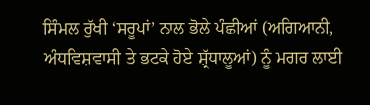ਸਿੰਮਲ ਰੁੱਖੀ ‘ਸਰੂਪਾਂ’ ਨਾਲ ਭੋਲੇ ਪੰਛੀਆਂ (ਅਗਿਆਨੀ,
ਅੰਧਵਿਸ਼ਵਾਸੀ ਤੇ ਭਟਕੇ ਹੋਏ ਸ਼੍ਰੱਧਾਲੂਆਂ) ਨੂੰ ਮਗਰ ਲਾਈ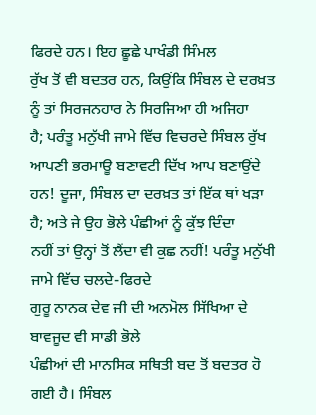ਫਿਰਦੇ ਹਨ। ਇਹ ਛੂਛੇ ਪਾਖੰਡੀ ਸਿੰਮਲ
ਰੁੱਖ ਤੋਂ ਵੀ ਬਦਤਰ ਹਨ, ਕਿਉਂਕਿ ਸਿੰਬਲ ਦੇ ਦਰਖ਼ਤ ਨੂੰ ਤਾਂ ਸਿਰਜਨਹਾਰ ਨੇ ਸਿਰਜਿਆ ਹੀ ਅਜਿਹਾ
ਹੈ; ਪਰੰਤੂ ਮਨੁੱਖੀ ਜਾਮੇ ਵਿੱਚ ਵਿਚਰਦੇ ਸਿੰਬਲ ਰੁੱਖ ਆਪਣੀ ਭਰਮਾਊ ਬਣਾਵਟੀ ਦਿੱਖ ਆਪ ਬਣਾਉਂਦੇ
ਹਨ! ਦੂਜਾ, ਸਿੰਬਲ ਦਾ ਦਰਖ਼ਤ ਤਾਂ ਇੱਕ ਥਾਂ ਖੜਾ ਹੈ; ਅਤੇ ਜੇ ਉਹ ਭੋਲੇ ਪੰਛੀਆਂ ਨੂੰ ਕੁੱਝ ਦਿੰਦਾ
ਨਹੀਂ ਤਾਂ ਉਨ੍ਹਾਂ ਤੋਂ ਲੈਂਦਾ ਵੀ ਕੁਛ ਨਹੀਂ! ਪਰੰਤੂ ਮਨੁੱਖੀ ਜਾਮੇ ਵਿੱਚ ਚਲਦੇ-ਫਿਰਦੇ
ਗੁਰੂ ਨਾਨਕ ਦੇਵ ਜੀ ਦੀ ਅਨਮੋਲ ਸਿੱਖਿਆ ਦੇ ਬਾਵਜੂਦ ਵੀ ਸਾਡੀ ਭੋਲੇ
ਪੰਛੀਆਂ ਦੀ ਮਾਨਸਿਕ ਸਥਿਤੀ ਬਦ ਤੋਂ ਬਦਤਰ ਹੋ ਗਈ ਹੈ। ਸਿੰਬਲ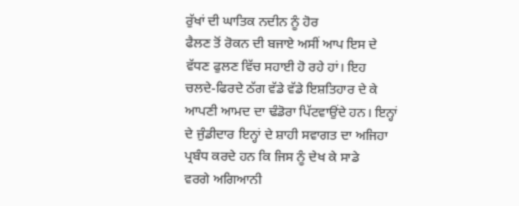ਰੁੱਖਾਂ ਦੀ ਘਾਤਿਕ ਨਦੀਨ ਨੂੰ ਹੋਰ
ਫੈਲਣ ਤੋਂ ਰੋਕਨ ਦੀ ਬਜਾਏ ਅਸੀਂ ਆਪ ਇਸ ਦੇ ਵੱਧਣ ਫੁਲਣ ਵਿੱਚ ਸਹਾਈ ਹੋ ਰਹੇ ਹਾਂ। ਇਹ
ਚਲਦੇ-ਫਿਰਦੇ ਠੱਗ ਵੱਡੇ ਵੱਡੇ ਇਸ਼ਤਿਹਾਰ ਦੇ ਕੇ ਆਪਣੀ ਆਮਦ ਦਾ ਢੰਡੋਰਾ ਪਿੱਟਵਾਉਂਦੇ ਹਨ। ਇਨ੍ਹਾਂ
ਦੇ ਜੁੰਡੀਦਾਰ ਇਨ੍ਹਾਂ ਦੇ ਸ਼ਾਹੀ ਸਵਾਗਤ ਦਾ ਅਜਿਹਾ ਪ੍ਰਬੰਧ ਕਰਦੇ ਹਨ ਕਿ ਜਿਸ ਨੂੰ ਦੇਖ ਕੇ ਸਾਡੇ
ਵਰਗੇ ਅਗਿਆਨੀ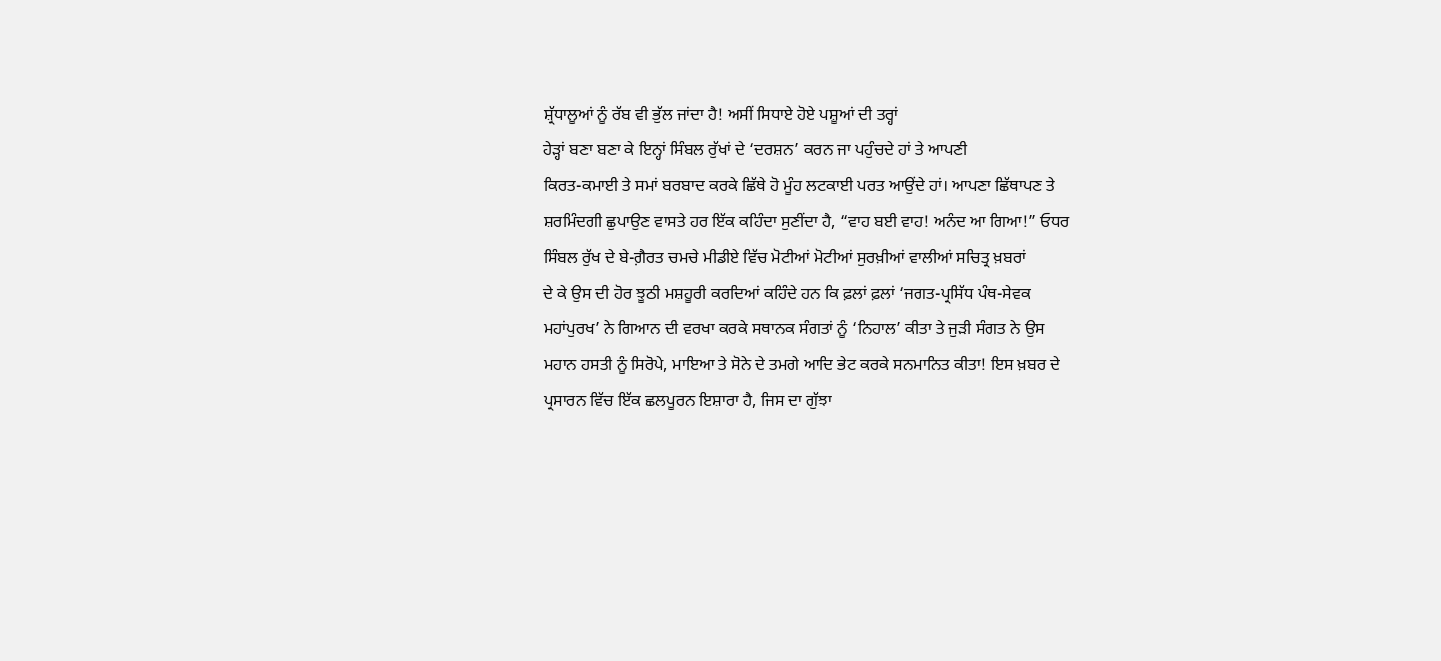ਸ਼੍ਰੱਧਾਲੂਆਂ ਨੂੰ ਰੱਬ ਵੀ ਭੁੱਲ ਜਾਂਦਾ ਹੈ! ਅਸੀਂ ਸਿਧਾਏ ਹੋਏ ਪਸ਼ੂਆਂ ਦੀ ਤਰ੍ਹਾਂ
ਹੇੜ੍ਹਾਂ ਬਣਾ ਬਣਾ ਕੇ ਇਨ੍ਹਾਂ ਸਿੰਬਲ ਰੁੱਖਾਂ ਦੇ ‘ਦਰਸ਼ਨ’ ਕਰਨ ਜਾ ਪਹੁੰਚਦੇ ਹਾਂ ਤੇ ਆਪਣੀ
ਕਿਰਤ-ਕਮਾਈ ਤੇ ਸਮਾਂ ਬਰਬਾਦ ਕਰਕੇ ਛਿੱਥੇ ਹੋ ਮੂੰਹ ਲਟਕਾਈ ਪਰਤ ਆਉਂਦੇ ਹਾਂ। ਆਪਣਾ ਛਿੱਥਾਪਣ ਤੇ
ਸ਼ਰਮਿੰਦਗੀ ਛੁਪਾਉਣ ਵਾਸਤੇ ਹਰ ਇੱਕ ਕਹਿੰਦਾ ਸੁਣੀਂਦਾ ਹੈ, “ਵਾਹ ਬਈ ਵਾਹ! ਅਨੰਦ ਆ ਗਿਆ!” ਓਧਰ
ਸਿੰਬਲ ਰੁੱਖ ਦੇ ਬੇ-ਗ਼ੈਰਤ ਚਮਚੇ ਮੀਡੀਏ ਵਿੱਚ ਮੋਟੀਆਂ ਮੋਟੀਆਂ ਸੁਰਖ਼ੀਆਂ ਵਾਲੀਆਂ ਸਚਿਤ੍ਰ ਖ਼ਬਰਾਂ
ਦੇ ਕੇ ਉਸ ਦੀ ਹੋਰ ਝੂਠੀ ਮਸ਼ਹੂਰੀ ਕਰਦਿਆਂ ਕਹਿੰਦੇ ਹਨ ਕਿ ਫ਼ਲਾਂ ਫ਼ਲਾਂ ‘ਜਗਤ-ਪ੍ਰਸਿੱਧ ਪੰਥ-ਸੇਵਕ
ਮਹਾਂਪੁਰਖ’ ਨੇ ਗਿਆਨ ਦੀ ਵਰਖਾ ਕਰਕੇ ਸਥਾਨਕ ਸੰਗਤਾਂ ਨੂੰ ‘ਨਿਹਾਲ’ ਕੀਤਾ ਤੇ ਜੁੜੀ ਸੰਗਤ ਨੇ ਉਸ
ਮਹਾਨ ਹਸਤੀ ਨੂੰ ਸਿਰੋਪੇ, ਮਾਇਆ ਤੇ ਸੋਨੇ ਦੇ ਤਮਗੇ ਆਦਿ ਭੇਟ ਕਰਕੇ ਸਨਮਾਨਿਤ ਕੀਤਾ! ਇਸ ਖ਼ਬਰ ਦੇ
ਪ੍ਰਸਾਰਨ ਵਿੱਚ ਇੱਕ ਛਲਪੂਰਨ ਇਸ਼ਾਰਾ ਹੈ, ਜਿਸ ਦਾ ਗੁੱਝਾ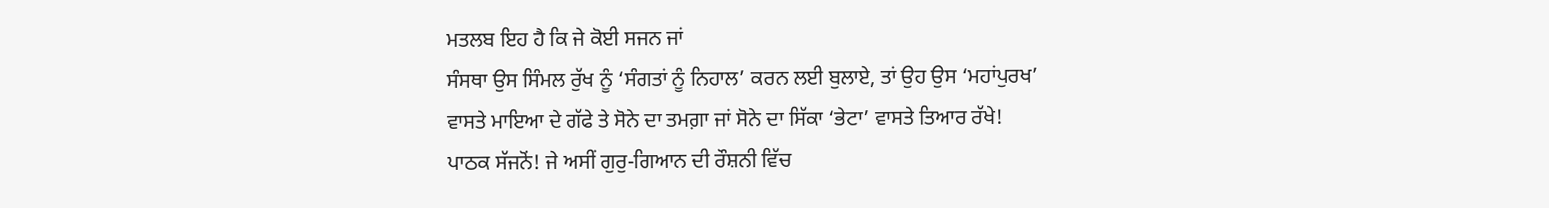ਮਤਲਬ ਇਹ ਹੈ ਕਿ ਜੇ ਕੋਈ ਸਜਨ ਜਾਂ
ਸੰਸਥਾ ਉਸ ਸਿੰਮਲ ਰੁੱਖ ਨੂੰ ‘ਸੰਗਤਾਂ ਨੂੰ ਨਿਹਾਲ’ ਕਰਨ ਲਈ ਬੁਲਾਏ, ਤਾਂ ਉਹ ਉਸ ‘ਮਹਾਂਪੁਰਖ’
ਵਾਸਤੇ ਮਾਇਆ ਦੇ ਗੱਫੇ ਤੇ ਸੋਨੇ ਦਾ ਤਮਗ਼ਾ ਜਾਂ ਸੋਨੇ ਦਾ ਸਿੱਕਾ ‘ਭੇਟਾ’ ਵਾਸਤੇ ਤਿਆਰ ਰੱਖੇ!
ਪਾਠਕ ਸੱਜਨੋਂ! ਜੇ ਅਸੀਂ ਗੁਰੁ-ਗਿਆਨ ਦੀ ਰੌਸ਼ਨੀ ਵਿੱਚ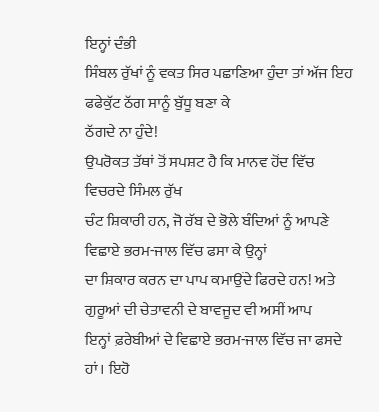ਇਨ੍ਹਾਂ ਦੰਭੀ
ਸਿੰਬਲ ਰੁੱਖਾਂ ਨੂੰ ਵਕਤ ਸਿਰ ਪਛਾਣਿਆ ਹੁੰਦਾ ਤਾਂ ਅੱਜ ਇਹ ਫਫੇਕੁੱਟ ਠੱਗ ਸਾਨੂੰ ਬੁੱਧੂ ਬਣਾ ਕੇ
ਠੱਗਦੇ ਨਾ ਹੁੰਦੇ!
ਉਪਰੋਕਤ ਤੱਥਾਂ ਤੋਂ ਸਪਸ਼ਟ ਹੈ ਕਿ ਮਾਨਵ ਹੋਂਦ ਵਿੱਚ ਵਿਚਰਦੇ ਸਿੰਮਲ ਰੁੱਖ
ਚੰਟ ਸ਼ਿਕਾਰੀ ਹਨ, ਜੋ ਰੱਬ ਦੇ ਭੋਲੇ ਬੰਦਿਆਂ ਨੂੰ ਆਪਣੇ ਵਿਛਾਏ ਭਰਮ-ਜਾਲ ਵਿੱਚ ਫਸਾ ਕੇ ਉਨ੍ਹਾਂ
ਦਾ ਸ਼ਿਕਾਰ ਕਰਨ ਦਾ ਪਾਪ ਕਮਾਉਂਦੇ ਫਿਰਦੇ ਹਨ! ਅਤੇ ਗੁਰੂਆਂ ਦੀ ਚੇਤਾਵਨੀ ਦੇ ਬਾਵਜੂਦ ਵੀ ਅਸੀਂ ਆਪ
ਇਨ੍ਹਾਂ ਫ਼ਰੇਬੀਆਂ ਦੇ ਵਿਛਾਏ ਭਰਮ-ਜਾਲ ਵਿੱਚ ਜਾ ਫਸਦੇ ਹਾਂ। ਇਹੋ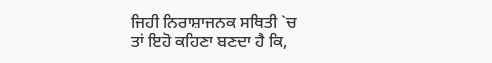ਜਿਹੀ ਨਿਰਾਸ਼ਾਜਨਕ ਸਥਿਤੀ `ਚ
ਤਾਂ ਇਹੋ ਕਹਿਣਾ ਬਣਦਾ ਹੈ ਕਿ,